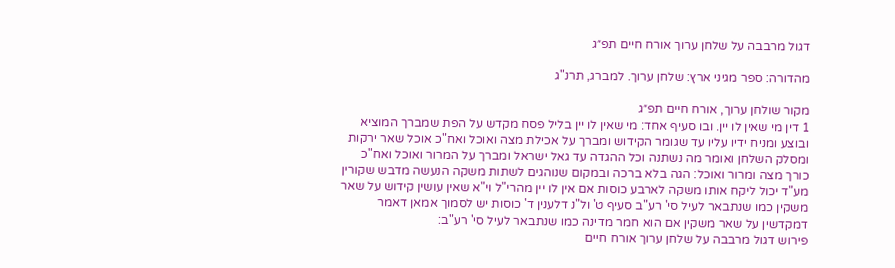דגול מרבבה על שלחן ערוך אורח חיים תפ״ג

מהדורה: ספר מגיני ארץ: שלחן ערוך. למברג, תרנ"ג

מקור שולחן ערוך, אורח חיים תפ״ג
1 דין מי שאין לו יין. ובו סעיף אחד: מי שאין לו יין בליל פסח מקדש על הפת שמברך המוציא ובוצע ומניח ידיו עליו עד שגומר הקידוש ומברך על אכילת מצה ואוכל ואח"כ אוכל שאר ירקות ומסלק השלחן ואומר מה נשתנה וכל ההגדה עד גאל ישראל ומברך על המרור ואוכל ואח"כ כורך מצה ומרור ואוכל: הגה בלא ברכה ובמקום שנוהגים לשתות משקה הנעשה מדבש שקורין מע"ד יכול ליקח אותו משקה לארבע כוסות אם אין לו יין מהרי"ל וי"א שאין עושין קידוש על שאר משקין כמו שנתבאר לעיל סי' רע"ב סעיף ט' ול"נ דלענין ד' כוסות יש לסמוך אמאן דאמר דמקדשין על שאר משקין אם הוא חמר מדינה כמו שנתבאר לעיל סי' רע"ב:
פירוש דגול מרבבה על שלחן ערוך אורח חיים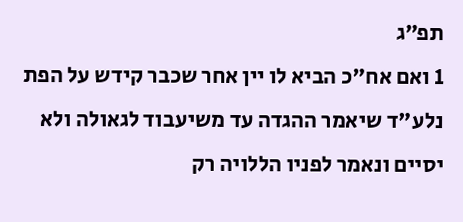תפ״ג
1 ואם אח"כ הביא לו יין אחר שכבר קידש על הפת נלע"ד שיאמר ההגדה עד משיעבוד לגאולה ולא יסיים ונאמר לפניו הללויה רק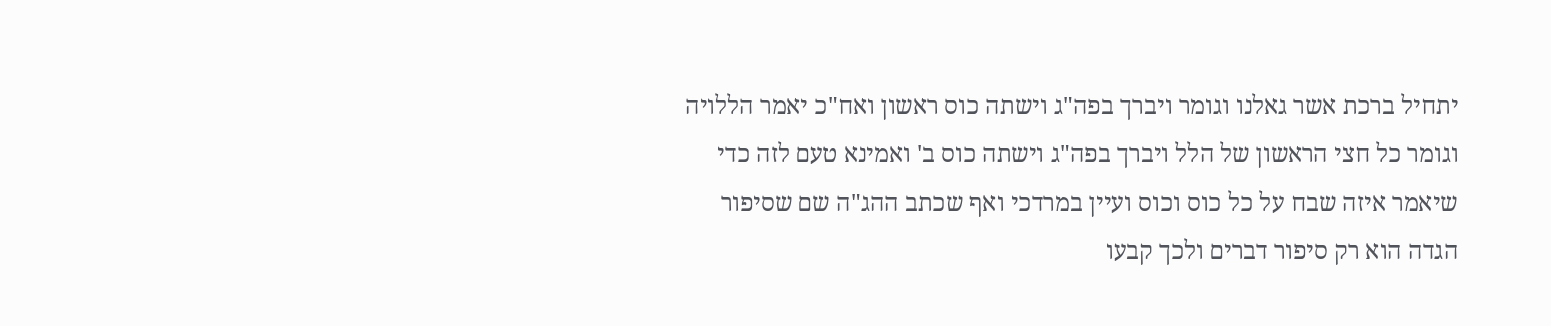יתחיל ברכת אשר גאלנו וגומר ויברך בפה"ג וישתה כוס ראשון ואח"כ יאמר הללויה וגומר כל חצי הראשון של הלל ויברך בפה"ג וישתה כוס ב' ואמינא טעם לזה כדי שיאמר איזה שבח על כל כוס וכוס ועיין במרדכי ואף שכתב ההג"ה שם שסיפור הגדה הוא רק סיפור דברים ולכך קבעו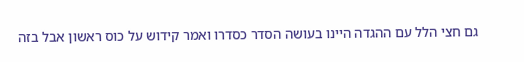גם חצי הלל עם ההגדה היינו בעושה הסדר כסדרו ואמר קידוש על כוס ראשון אבל בזה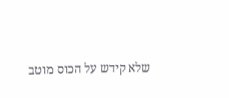שלא קידש על הכוס מוטב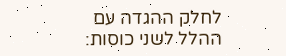לחלק ההגדה עם ההלל לשני כוסות: